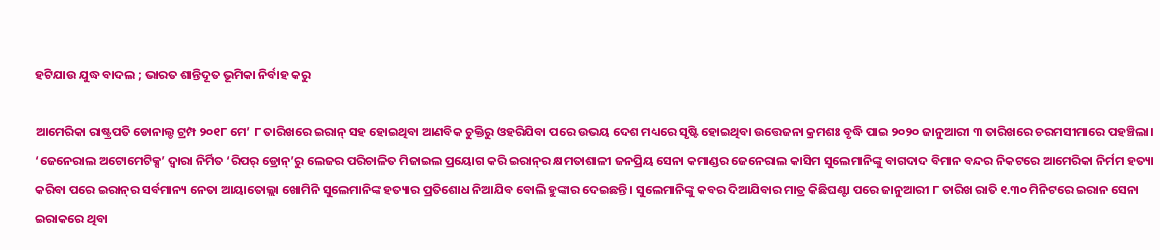ହଟିଯାଉ ଯୁଦ୍ଧ ବାଦଲ ; ଭାରତ ଶାନ୍ତିଦୂତ ଭୂମିକା ନିର୍ବାହ କରୁ

ଆମେରିକା ରାଷ୍ଟ୍ରପତି ଡୋନାଲ୍ଡ ଟ୍ରମ୍ପ ୨୦୧୮ ମେ’ ୮ ତାରିଖରେ ଇରାନ୍‌ ସହ ହୋଇଥିବା ଆଣବିକ ଚୁକ୍ତିରୁ ଓହରିଯିବା ପରେ ଉଭୟ ଦେଶ ମଧ୍ୟରେ ସୃଷ୍ଟି ହୋଇଥିବା ଉତ୍ତେଜନା କ୍ରମଶଃ ବୃଦ୍ଧି ପାଇ ୨୦୨୦ ଜାନୁଆରୀ ୩ ତାରିଖରେ ଚରମସୀମାରେ ପହଞ୍ଚିଲା। ‘ଜେନେରାଲ ଅଟୋମେଟିକ୍ସ’ ଦ୍ବାରା ନିର୍ମିତ ‘ରିପର୍‌ ଡ୍ରୋନ୍‌’ରୁ ଲେଜର ପରିଚାଳିତ ମିଜାଇଲ ପ୍ରୟୋଗ କରି ଇରାନ୍‌ର କ୍ଷମତାଶାଳୀ ଜନପ୍ରିୟ ସେନା କମାଣ୍ଡର ଜେନେରାଲ କାସିମ ସୁଲେମାନିଙ୍କୁ ବାଗଦାଦ ବିମାନ ବନ୍ଦର ନିକଟରେ ଆମେରିକା ନିର୍ମମ ହତ୍ୟା କରିବା ପରେ ଇରାନ୍‌ର ସର୍ବମାନ୍ୟ ନେତା ଆୟାତୋଲ୍ଲା ଖୋମିନି ସୁଲେମାନିଙ୍କ ହତ୍ୟାର ପ୍ରତିଶୋଧ ନିଆଯିବ ବୋଲି ହୁଙ୍କାର ଦେଇଛନ୍ତି। ସୁଲେମାନିଙ୍କୁ କବର ଦିଆଯିବାର ମାତ୍ର କିଛିଘଣ୍ଟା ପରେ ଜାନୁଆରୀ ୮ ତାରିଖ ରାତି ୧.୩୦ ମିନିଟରେ ଇରାନ ସେନା ଇରାକରେ ଥିବା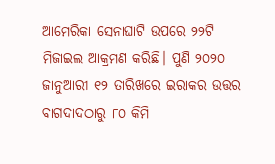ଆମେରିକା ସେନାଘାଟି ଉପରେ ୨୨ଟି ମିଜାଇଲ ଆକ୍ରମଣ କରିଛି। ପୁଣି ୨୦୨୦ ଜାନୁଆରୀ ୧୨ ତାରିଖରେ ଇରାକର ଉତ୍ତର ବାଗଦାଦଠାରୁ ୮୦ କିମି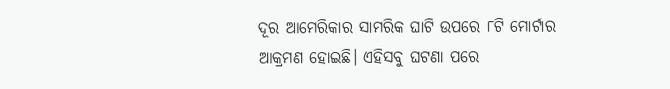ଦୂର ଆମେରିକାର ସାମରିକ ଘାଟି ଉପରେ ୮ଟି ମୋର୍ଟାର ଆକ୍ରମଣ ହୋଇଛି। ଏହିସବୁ ଘଟଣା ପରେ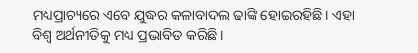ମଧ୍ୟପ୍ରାଚ୍ୟରେ ଏବେ ଯୁଦ୍ଧର କଳାବାଦଲ ଢାଙ୍କି ହୋଇରହିଛି। ଏହା ବିଶ୍ବ ଅର୍ଥନୀତିକୁ ମଧ୍ୟ ପ୍ରଭାବିତ କରିଛି।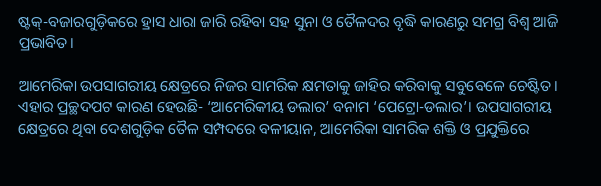ଷ୍ଟକ୍‌-ବଜାରଗୁଡ଼ିକରେ ହ୍ରାସ ଧାରା ଜାରି ରହିବା ସହ ସୁନା ଓ ତୈଳଦର ବୃଦ୍ଧି କାରଣରୁ ସମଗ୍ର ବିଶ୍ବ ଆଜି ପ୍ରଭାବିତ।

ଆମେରିକା ଉପସାଗରୀୟ କ୍ଷେତ୍ରରେ ନିଜର ସାମରିକ କ୍ଷମତାକୁ ଜାହିର କରିବାକୁ ସବୁବେଳେ ଚେଷ୍ଟିତ। ଏହାର ପ୍ରଚ୍ଛଦପଟ କାରଣ ହେଉଛି- ‘ଆମେରିକୀୟ ଡଲାର’ ବନାମ ‘ପେଟ୍ରୋ-ଡଲାର’। ଉପସାଗରୀୟ କ୍ଷେତ୍ରରେ ଥିବା ଦେଶଗୁଡ଼ିକ ତୈଳ ସମ୍ପଦରେ ବଳୀୟାନ, ଆମେରିକା ସାମରିକ ଶକ୍ତି ଓ ପ୍ରଯୁକ୍ତିରେ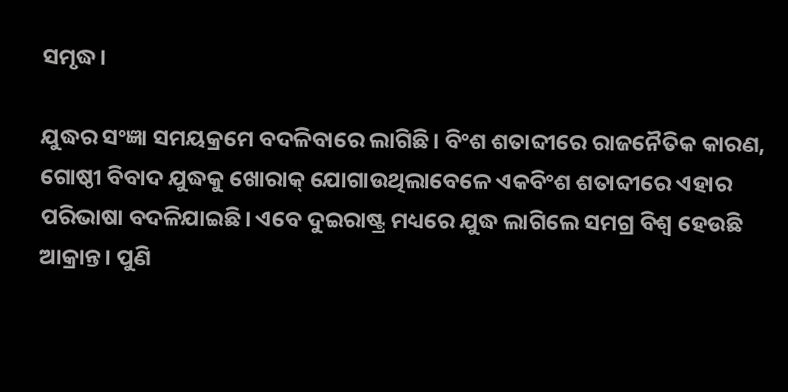ସମୃଦ୍ଧ।

ଯୁଦ୍ଧର ସଂଜ୍ଞା ସମୟକ୍ରମେ ବଦଳିବାରେ ଲାଗିଛି। ବିଂଶ ଶତାବ୍ଦୀରେ ରାଜନୈତିକ କାରଣ, ଗୋଷ୍ଠୀ ବିବାଦ ଯୁଦ୍ଧକୁ ଖୋରାକ୍‌ ଯୋଗାଉଥିଲାବେଳେ ଏକବିଂଶ ଶତାବ୍ଦୀରେ ଏହାର ପରିଭାଷା ବଦଳିଯାଇଛି। ଏବେ ଦୁଇରାଷ୍ଟ୍ର ମଧ୍ୟରେ ଯୁଦ୍ଧ ଲାଗିଲେ ସମଗ୍ର ବିଶ୍ବ ହେଉଛି ଆକ୍ରାନ୍ତ। ପୁଣି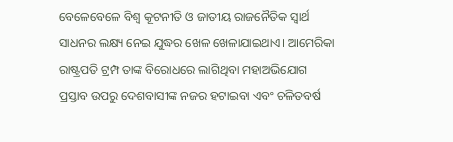ବେଳେବେଳେ ବିଶ୍ବ କୂଟନୀତି ଓ ଜାତୀୟ ରାଜନୈତିକ ସ୍ବାର୍ଥ ସାଧନର ଲକ୍ଷ୍ୟ ନେଇ ଯୁଦ୍ଧର ଖେଳ ଖେଳାଯାଇଥାଏ। ଆମେରିକା ରାଷ୍ଟ୍ରପତି ଟ୍ରମ୍ପ ତାଙ୍କ ବିରୋଧରେ ଲାଗିଥିବା ମହାଅଭିଯୋଗ ପ୍ରସ୍ତାବ ଉପରୁ ଦେଶବାସୀଙ୍କ ନଜର ହଟାଇବା ଏବଂ ଚଳିତବର୍ଷ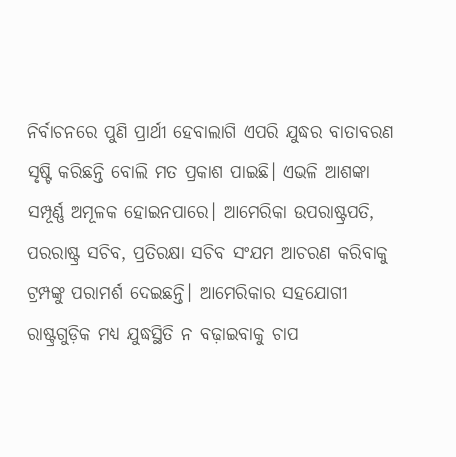ନିର୍ବାଚନରେ ପୁଣି ପ୍ରାର୍ଥୀ ହେବାଲାଗି ଏପରି ଯୁଦ୍ଧର ବାତାବରଣ ସୃଷ୍ଟି କରିଛନ୍ତି ବୋଲି ମତ ପ୍ରକାଶ ପାଇଛି। ଏଭଳି ଆଶଙ୍କା ସମ୍ପୂର୍ଣ୍ଣ ଅମୂଳକ ହୋଇନପାରେ। ଆମେରିକା ଉପରାଷ୍ଟ୍ରପତି, ପରରାଷ୍ଟ୍ର ସଚିବ, ପ୍ରତିରକ୍ଷା ସଚିବ ସଂଯମ ଆଚରଣ କରିବାକୁ ଟ୍ରମ୍ପଙ୍କୁ ପରାମର୍ଶ ଦେଇଛନ୍ତି। ଆମେରିକାର ସହଯୋଗୀ ରାଷ୍ଟ୍ରଗୁଡ଼ିକ ମଧ୍ୟ ଯୁଦ୍ଧସ୍ଥିତି ନ ବଢ଼ାଇବାକୁ ଚାପ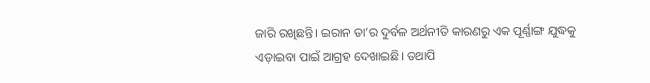ଜାରି ରଖିଛନ୍ତି। ଇରାନ ତା’ର ଦୁର୍ବଳ ଅର୍ଥନୀତି କାରଣରୁ ଏକ ପୂର୍ଣ୍ଣାଙ୍ଗ ଯୁଦ୍ଧକୁ ଏଡ଼ାଇବା ପାଇଁ ଆଗ୍ରହ ଦେଖାଇଛି। ତଥାପି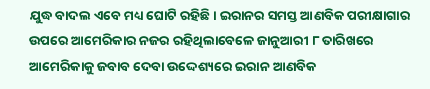ଯୁଦ୍ଧ ବାଦଲ ଏବେ ମଧ୍ୟ ଘୋଟି ରହିଛି। ଇରାନର ସମସ୍ତ ଆଣବିକ ପରୀକ୍ଷାଗାର ଉପରେ ଆମେରିକାର ନଜର ରହିଥିଲାବେଳେ ଜାନୁଆରୀ ୮ ତାରିଖରେ ଆମେରିକାକୁ ଜବାବ ଦେବା ଉଦ୍ଦେଶ୍ୟରେ ଇରାନ ଆଣବିକ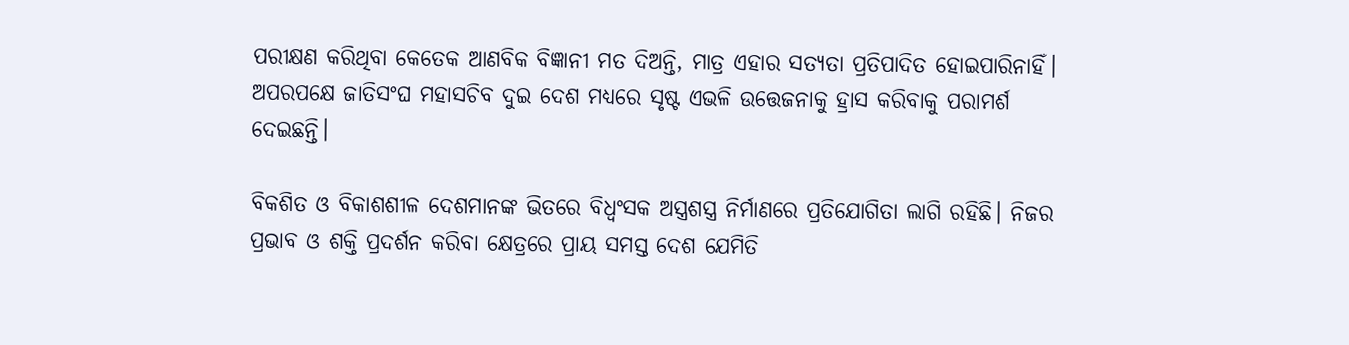ପରୀକ୍ଷଣ କରିଥିବା କେତେକ ଆଣବିକ ବିଜ୍ଞାନୀ ମତ ଦିଅନ୍ତି, ମାତ୍ର ଏହାର ସତ୍ୟତା ପ୍ରତିପାଦିତ ହୋଇପାରିନାହିଁ। ଅପରପକ୍ଷେ ଜାତିସଂଘ ମହାସଚିବ ଦୁଇ ଦେଶ ମଧ୍ୟରେ ସୃଷ୍ଟ ଏଭଳି ଉତ୍ତେଜନାକୁ ହ୍ରାସ କରିବାକୁ ପରାମର୍ଶ ଦେଇଛନ୍ତି।

ବିକଶିତ ଓ ବିକାଶଶୀଳ ଦେଶମାନଙ୍କ ଭିତରେ ବିଧ୍ବଂସକ ଅସ୍ତ୍ରଶସ୍ତ୍ର ନିର୍ମାଣରେ ପ୍ରତିଯୋଗିତା ଲାଗି ରହିଛି। ନିଜର ପ୍ରଭାବ ଓ ଶକ୍ତି ପ୍ରଦର୍ଶନ କରିବା କ୍ଷେତ୍ରରେ ପ୍ରାୟ ସମସ୍ତ ଦେଶ ଯେମିତି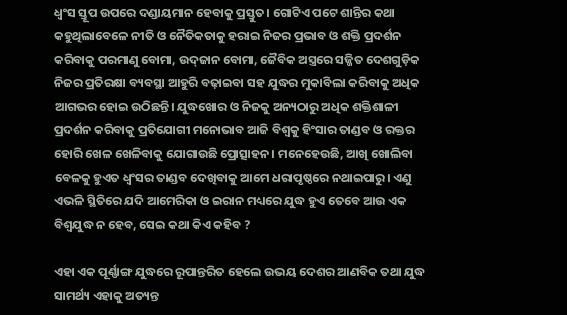ଧ୍ବଂସ ସ୍ତୂପ ଉପରେ ଦଣ୍ଡାୟମାନ ହେବାକୁ ପ୍ରସ୍ତୁତ। ଗୋଟିଏ ପଟେ ଶାନ୍ତିର କଥା କହୁଥିଲାବେଳେ ନୀତି ଓ ନୈତିକତାକୁ ହରାଇ ନିଜର ପ୍ରଭାବ ଓ ଶକ୍ତି ପ୍ରଦର୍ଶନ କରିବାକୁ ପରମାଣୁ ବୋମା, ଉଦ୍‌ଜାନ ବୋମା, ଜୈବିକ ଅସ୍ତ୍ରରେ ସଜ୍ଜିତ ଦେଶଗୁଡ଼ିକ ନିଜର ପ୍ରତିରକ୍ଷା ବ୍ୟବସ୍ଥା ଆହୁରି ବଢ଼ାଇବା ସହ ଯୁଦ୍ଧର ମୁକାବିଲା କରିବାକୁ ଅଧିକ ଆଗଭର ହୋଇ ଉଠିଛନ୍ତି। ଯୁଦ୍ଧଖୋର ଓ ନିଜକୁ ଅନ୍ୟଠାରୁ ଅଧିକ ଶକ୍ତିଶାଳୀ ପ୍ରଦର୍ଶନ କରିବାକୁ ପ୍ରତିଯୋଗୀ ମନୋଭାବ ଆଜି ବିଶ୍ବକୁ ହିଂସାର ତାଣ୍ଡବ ଓ ରକ୍ତର ହୋରି ଖେଳ ଖେଳିବାକୁ ଯୋଗାଉଛି ପ୍ରୋତ୍ସାହନ। ମନେହେଉଛି, ଆଖି ଖୋଲିବା ବେଳକୁ ହୁଏତ ଧ୍ବଂସର ତାଣ୍ଡବ ଦେଖିବାକୁ ଆମେ ଧରାପୃଷ୍ଠରେ ନଥାଇପାରୁ। ଏଣୁ ଏଭଳି ସ୍ଥିତିରେ ଯଦି ଆମେରିକା ଓ ଇରାନ ମଧ୍ୟରେ ଯୁଦ୍ଧ ହୁଏ ତେବେ ଆଉ ଏକ ବିଶ୍ବଯୁଦ୍ଧ ନ ହେବ, ସେଇ କଥା କିଏ କହିବ ?

ଏହା ଏକ ପୂର୍ଣ୍ଣାଙ୍ଗ ଯୁଦ୍ଧରେ ରୂପାନ୍ତରିତ ହେଲେ ଉଭୟ ଦେଶର ଆଣବିକ ତଥା ଯୁଦ୍ଧ ସାମର୍ଥ୍ୟ ଏହାକୁ ଅତ୍ୟନ୍ତ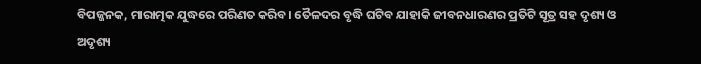ବିପଜ୍ଜନକ, ମାରାତ୍ମକ ଯୁଦ୍ଧରେ ପରିଣତ କରିବ। ତୈଳଦର ବୃଦ୍ଧି ଘଟିବ ଯାହାକି ଜୀବନଧାରଣର ପ୍ରତିଟି ସୂତ୍ର ସହ ଦୃଶ୍ୟ ଓ ଅଦୃଶ୍ୟ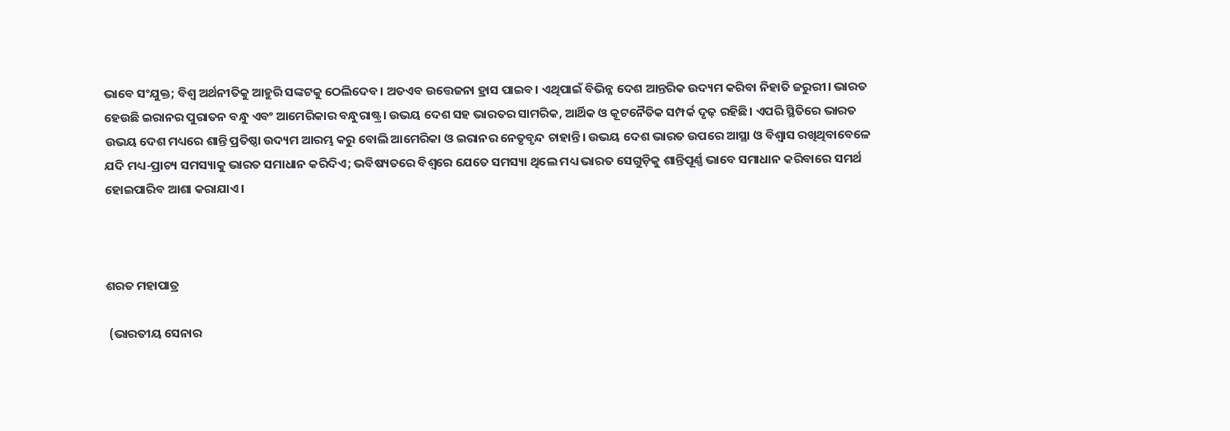ଭାବେ ସଂଯୁକ୍ତ; ବିଶ୍ବ ଅର୍ଥନୀତିକୁ ଆହୁରି ସଙ୍କଟକୁ ଠେଲିଦେବ। ଅତଏବ ଉତ୍ତେଜନା ହ୍ରାସ ପାଇବ। ଏଥିପାଇଁ ବିଭିନ୍ନ ଦେଶ ଆନ୍ତରିକ ଉଦ୍ୟମ କରିବା ନିହାତି ଜରୁରୀ। ଭାରତ ହେଉଛି ଇରାନର ପୁରାତନ ବନ୍ଧୁ ଏବଂ ଆମେରିକାର ବନ୍ଧୁରାଷ୍ଟ୍ର। ଉଭୟ ଦେଶ ସହ ଭାରତର ସାମରିକ, ଆର୍ଥିକ ଓ କୂଟନୈତିକ ସମ୍ପର୍କ ଦୃଢ଼ ରହିଛି। ଏପରି ସ୍ଥିତିରେ ଭାରତ ଉଭୟ ଦେଶ ମଧ୍ୟରେ ଶାନ୍ତି ପ୍ରତିଷ୍ଠା ଉଦ୍ୟମ ଆରମ୍ଭ କରୁ ବୋଲି ଆମେରିକା ଓ ଇରାନର ନେତୃବୃନ୍ଦ ଚାହାନ୍ତି। ଉଭୟ ଦେଶ ଭାରତ ଉପରେ ଆସ୍ଥା ଓ ବିଶ୍ବାସ ରଖିଥିବାବେଳେ ଯଦି ମଧ୍ୟ-ପ୍ରାଚ୍ୟ ସମସ୍ୟାକୁ ଭାରତ ସମାଧାନ କରିଦିଏ; ଭବିଷ୍ୟତରେ ବିଶ୍ବରେ ଯେତେ ସମସ୍ୟା ଥିଲେ ମଧ୍ୟ ଭାରତ ସେଗୁଡ଼ିକୁ ଶାନ୍ତିପୂର୍ଣ୍ଣ ଭାବେ ସମାଧାନ କରିବାରେ ସମର୍ଥ ହୋଇପାରିବ ଆଶା କରାଯାଏ।



ଶରତ ମହାପାତ୍ର

 (ଭାରତୀୟ ସେନାର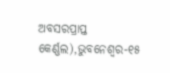ଅବସରପ୍ରାପ୍ତ କ‌େ‌ର୍ଣ୍ଣଲ),ଭୁବନେଶ୍ବର-୧୫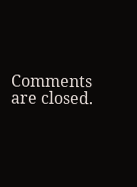Comments are closed.